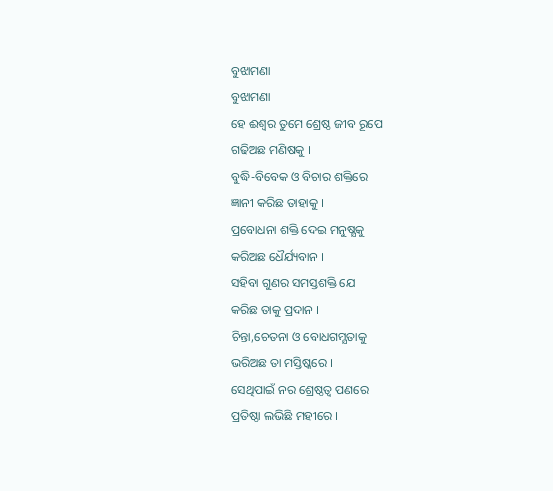ବୁଝାମଣା
ବୁଝାମଣା
ହେ ଈଶ୍ୱର ତୁମେ ଶ୍ରେଷ୍ଠ ଜୀବ ରୂପେ
ଗଢିଅଛ ମଣିଷକୁ ।
ବୁଦ୍ଧି-ବିବେକ ଓ ବିଚାର ଶକ୍ତିରେ
ଜ୍ଞାନୀ କରିଛ ତାହାକୁ ।
ପ୍ରବୋଧନା ଶକ୍ତି ଦେଇ ମନୁଷ୍ଯକୁ
କରିଅଛ ଧୈର୍ଯ୍ୟବାନ ।
ସହିବା ଗୁଣର ସମସ୍ତଶକ୍ତି ଯେ
କରିଛ ତାକୁ ପ୍ରଦାନ ।
ଚିନ୍ତା,ଚେତନା ଓ ବୋଧଗମ୍ଯତାକୁ
ଭରିଅଛ ତା ମସ୍ତିଷ୍କରେ ।
ସେଥିପାଇଁ ନର ଶ୍ରେଷ୍ଠତ୍ଵ ପଣରେ
ପ୍ରତିଷ୍ଠା ଲଭିଛି ମହୀରେ ।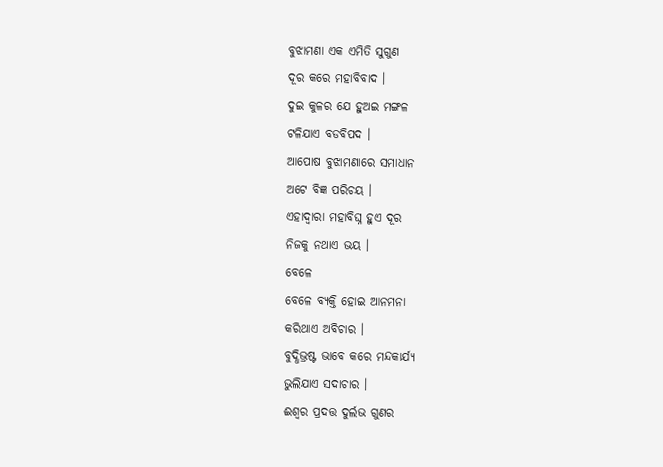ବୁଝାମଣା ଏକ ଏମିତି ସୁଗୁଣ
ଦୂର କରେ ମହାବିବାଦ ।
ଦୁଇ କୁଳର ଯେ ହୁଅଇ ମଙ୍ଗଳ
ଟଳିଯାଏ ବଡବିପଦ ।
ଆପୋଷ ବୁଝାମଣାରେ ସମାଧାନ
ଅଟେ ବିଜ୍ଞ ପରିଚୟ ।
ଏହାଦ୍ବାରା ମହାବିଘ୍ନ ହୁଏ ଦୂର
ନିଜକୁ ନଥାଏ ଭୟ ।
ବେଳେ
ବେଳେ ବ୍ୟକ୍ତି ହୋଇ ଆନମନା
କରିଥାଏ ଅବିଚାର ।
ବୁଦ୍ଧିଭ୍ରଷ୍ଟ ଭାବେ କରେ ମନ୍ଦକାର୍ଯ୍ଯ
ଭୁଲିଯାଏ ସଦାଚାର ।
ଈଶ୍ବର ପ୍ରଦତ୍ତ ଦୁର୍ଲଭ ଗୁଣର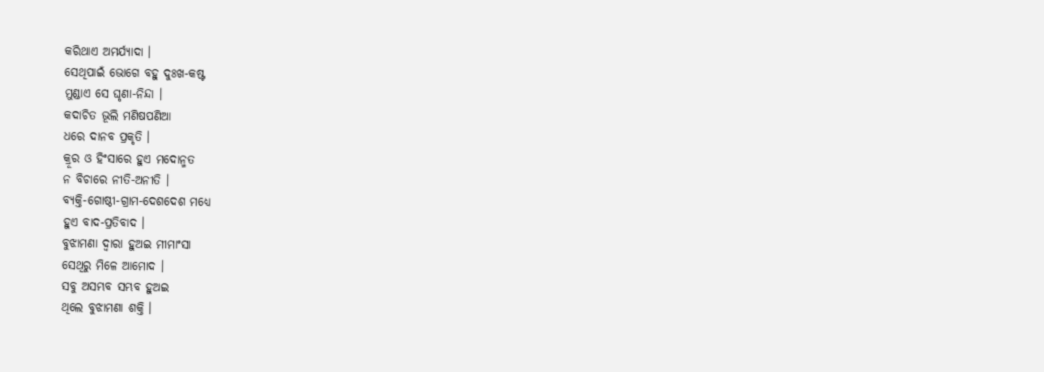କରିଥାଏ ଅମର୍ଯ୍ଯାଦା ।
ସେଥିପାଇଁ ଭୋଗେ ବହୁ ଦୁଃଖ-କଷ୍ଟ
ମୁଣ୍ଡାଏ ସେ ଘୃଣା-ନିନ୍ଦା ।
କଦାଚିତ ଭୂଲି ମଣିଷପଣିଆ
ଧରେ ଦାନବ ପ୍ରକୃତି ।
କ୍ରୂର ଓ ହିଂସାରେ ହୁଏ ମଦୋନ୍ମତ
ନ ବିଚାରେ ନୀତି-ଅନୀତି ।
ବ୍ଯକ୍ତି-ଗୋଷ୍ଠୀ-ଗ୍ରାମ-ଦେଶଦେଶ ମଧ୍ଯେ
ହୁଏ ବାଦ-ପ୍ରତିବାଦ ।
ବୁଝାମଣା ଦ୍ବାରା ହୁଅଇ ମୀମାଂସା
ସେଥିରୁ ମିଳେ ଆମୋଦ ।
ସବୁ ଅସମ୍ଭବ ସମ୍ଭବ ହୁଅଇ
ଥିଲେ ବୁଝାମଣା ଶକ୍ତି ।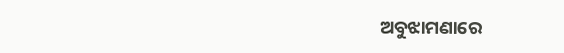ଅବୁଝାମଣାରେ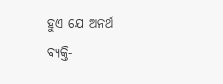ହୁଏ ଯେ ଅନର୍ଥ
ବ୍ଯକ୍ତି-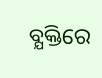ବ୍ଯକ୍ତିରେ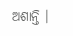ଅଶାନ୍ତି ।